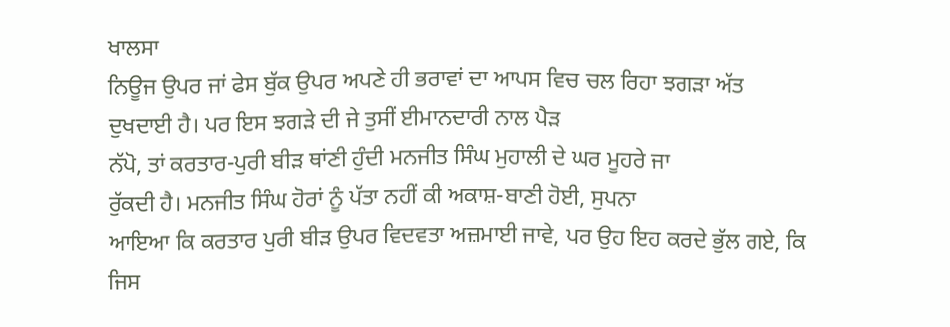ਖਾਲਸਾ
ਨਿਊਜ ਉਪਰ ਜਾਂ ਫੇਸ ਬੁੱਕ ਉਪਰ ਅਪਣੇ ਹੀ ਭਰਾਵਾਂ ਦਾ ਆਪਸ ਵਿਚ ਚਲ ਰਿਹਾ ਝਗੜਾ ਅੱਤ
ਦੁਖਦਾਈ ਹੈ। ਪਰ ਇਸ ਝਗੜੇ ਦੀ ਜੇ ਤੁਸੀਂ ਈਮਾਨਦਾਰੀ ਨਾਲ ਪੈੜ
ਨੱਪੋ, ਤਾਂ ਕਰਤਾਰ-ਪੁਰੀ ਬੀੜ ਥਾਂਣੀ ਹੁੰਦੀ ਮਨਜੀਤ ਸਿੰਘ ਮੁਹਾਲੀ ਦੇ ਘਰ ਮੂਹਰੇ ਜਾ
ਰੁੱਕਦੀ ਹੈ। ਮਨਜੀਤ ਸਿੰਘ ਹੋਰਾਂ ਨੂੰ ਪੱਤਾ ਨਹੀਂ ਕੀ ਅਕਾਸ਼-ਬਾਣੀ ਹੋਈ, ਸੁਪਨਾ
ਆਇਆ ਕਿ ਕਰਤਾਰ ਪੁਰੀ ਬੀੜ ਉਪਰ ਵਿਦਵਤਾ ਅਜ਼ਮਾਈ ਜਾਵੇ, ਪਰ ਉਹ ਇਹ ਕਰਦੇ ਭੁੱਲ ਗਏ, ਕਿ
ਜਿਸ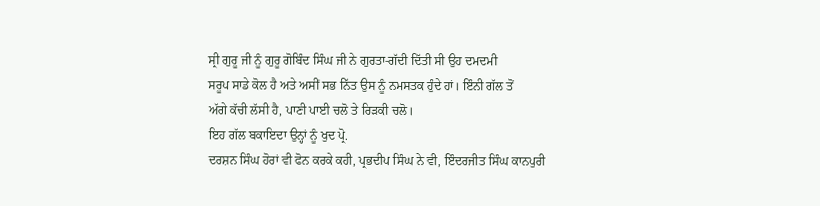ਸ੍ਰੀ ਗੁਰੂ ਜੀ ਨੂੰ ਗੁਰੂ ਗੋਬਿੰਦ ਸਿੰਘ ਜੀ ਨੇ ਗੁਰਤਾ-ਗੱਦੀ ਦਿੱਤੀ ਸੀ ਉਹ ਦਮਦਮੀ
ਸਰੂਪ ਸਾਡੇ ਕੋਲ ਹੈ ਅਤੇ ਅਸੀਂ ਸਭ ਨਿੱਤ ਉਸ ਨੂੰ ਨਮਸਤਕ ਹੁੰਦੇ ਹਾਂ। ਇੰਨੀ ਗੱਲ ਤੋਂ
ਅੱਗੇ ਕੱਚੀ ਲੱਸੀ ਹੈ, ਪਾਣੀ ਪਾਈ ਚਲੋ ਤੇ ਰਿੜਕੀ ਚਲੋ।
ਇਹ ਗੱਲ ਬਕਾਇਦਾ ਉਨ੍ਹਾਂ ਨੂੰ ਖੁਦ ਪ੍ਰੋ.
ਦਰਸ਼ਨ ਸਿੰਘ ਹੋਰਾਂ ਵੀ ਫੋਨ ਕਰਕੇ ਕਹੀ, ਪ੍ਰਭਦੀਪ ਸਿੰਘ ਨੇ ਵੀ, ਇੰਦਰਜੀਤ ਸਿੰਘ ਕਾਨਪੁਰੀ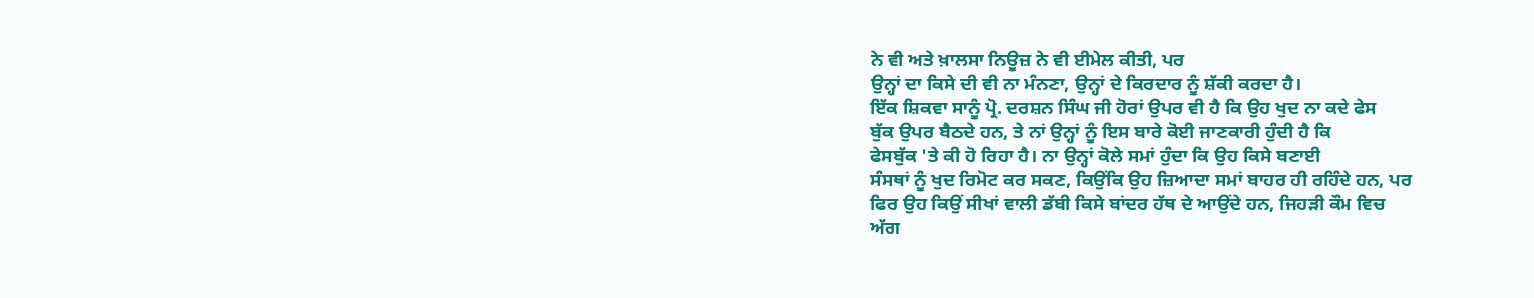ਨੇ ਵੀ ਅਤੇ ਖ਼ਾਲਸਾ ਨਿਊਜ਼ ਨੇ ਵੀ ਈਮੇਲ ਕੀਤੀ, ਪਰ
ਉਨ੍ਹਾਂ ਦਾ ਕਿਸੇ ਦੀ ਵੀ ਨਾ ਮੰਨਣਾ, ਉਨ੍ਹਾਂ ਦੇ ਕਿਰਦਾਰ ਨੂੰ ਸ਼ੱਕੀ ਕਰਦਾ ਹੈ।
ਇੱਕ ਸ਼ਿਕਵਾ ਸਾਨੂੰ ਪ੍ਰੋ. ਦਰਸ਼ਨ ਸਿੰਘ ਜੀ ਹੋਰਾਂ ਉਪਰ ਵੀ ਹੈ ਕਿ ਉਹ ਖੁਦ ਨਾ ਕਦੇ ਫੇਸ
ਬੁੱਕ ਉਪਰ ਬੈਠਦੇ ਹਨ, ਤੇ ਨਾਂ ਉਨ੍ਹਾਂ ਨੂੰ ਇਸ ਬਾਰੇ ਕੋਈ ਜਾਣਕਾਰੀ ਹੁੰਦੀ ਹੈ ਕਿ
ਫੇਸਬੁੱਕ 'ਤੇ ਕੀ ਹੋ ਰਿਹਾ ਹੈ। ਨਾ ਉਨ੍ਹਾਂ ਕੋਲੇ ਸਮਾਂ ਹੁੰਦਾ ਕਿ ਉਹ ਕਿਸੇ ਬਣਾਈ
ਸੰਸਥਾਂ ਨੂੰ ਖੁਦ ਰਿਮੋਟ ਕਰ ਸਕਣ, ਕਿਉਂਕਿ ਉਹ ਜ਼ਿਆਦਾ ਸਮਾਂ ਬਾਹਰ ਹੀ ਰਹਿੰਦੇ ਹਨ, ਪਰ
ਫਿਰ ਉਹ ਕਿਉਂ ਸੀਖਾਂ ਵਾਲੀ ਡੱਬੀ ਕਿਸੇ ਬਾਂਦਰ ਹੱਥ ਦੇ ਆਉਂਦੇ ਹਨ, ਜਿਹੜੀ ਕੌਮ ਵਿਚ
ਅੱਗ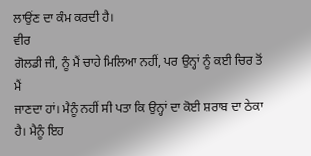ਲਾਉਂਣ ਦਾ ਕੰਮ ਕਰਦੀ ਹੈ।
ਵੀਰ
ਗੋਲਡੀ ਜੀ, ਨੂੰ ਮੈਂ ਚਾਹੇ ਮਿਲਿਆ ਨਹੀਂ, ਪਰ ਉਨ੍ਹਾਂ ਨੂੰ ਕਈ ਚਿਰ ਤੋਂ ਮੈਂ
ਜਾਣਦਾ ਹਾਂ। ਮੈਨੂੰ ਨਹੀਂ ਸੀ ਪਤਾ ਕਿ ਉਨ੍ਹਾਂ ਦਾ ਕੋਈ ਸ਼ਰਾਬ ਦਾ ਠੇਕਾ ਹੈ। ਮੈਨੂੰ ਇਹ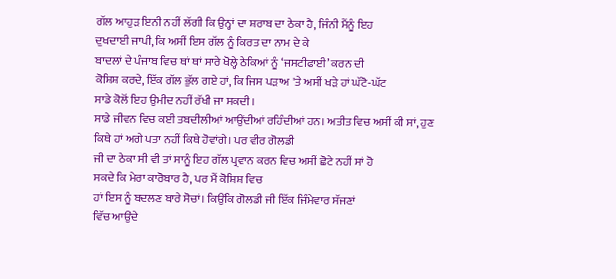ਗੱਲ ਆਹੁੜ ਇਨੀ ਨਹੀਂ ਲੱਗੀ ਕਿ ਉਨ੍ਹਾਂ ਦਾ ਸ਼ਰਾਬ ਦਾ ਠੇਕਾ ਹੈ, ਜਿੰਨੀ ਮੈਂਨੂੰ ਇਹ
ਦੁਖਦਾਈ ਜਾਪੀ, ਕਿ ਅਸੀਂ ਇਸ ਗੱਲ ਨੂੰ ਕਿਰਤ ਦਾ ਨਾਮ ਦੇ ਕੇ
ਬਾਦਲਾਂ ਦੇ ਪੰਜਾਬ ਵਿਚ ਥਾਂ ਥਾਂ ਸਾਰੇ ਖੋਲ੍ਹੇ ਠੇਕਿਆਂ ਨੂੰ ‘ਜਸਟੀਫਾਈ’ ਕਰਨ ਦੀ
ਕੋਸ਼ਿਸ਼ ਕਰਦੇ, ਇੱਕ ਗੱਲ ਭੁੱਲ ਗਏ ਹਾਂ, ਕਿ ਜਿਸ ਪੜਾਅ 'ਤੇ ਅਸੀਂ ਖੜੇ ਹਾਂ ਘੱਟੋ-ਘੱਟ
ਸਾਡੇ ਕੋਲੋਂ ਇਹ ਉਮੀਦ ਨਹੀਂ ਰੱਖੀ ਜਾ ਸਕਦੀ।
ਸਾਡੇ ਜੀਵਨ ਵਿਚ ਕਈ ਤਬਦੀਲੀਆਂ ਆਉਂਦੀਆਂ ਰਹਿੰਦੀਆਂ ਹਨ। ਅਤੀਤ ਵਿਚ ਅਸੀਂ ਕੀ ਸਾਂ, ਹੁਣ
ਕਿਥੇ ਹਾਂ ਅਗੇ ਪਤਾ ਨਹੀਂ ਕਿਥੇ ਹੋਵਾਂਗੇ। ਪਰ ਵੀਰ ਗੋਲਡੀ
ਜੀ ਦਾ ਠੇਕਾ ਸੀ ਵੀ ਤਾਂ ਸਾਨੂੰ ਇਹ ਗੱਲ ਪ੍ਰਵਾਨ ਕਰਨ ਵਿਚ ਅਸੀਂ ਛੋਟੇ ਨਹੀਂ ਸਾਂ ਹੋ
ਸਕਦੇ ਕਿ ਮੇਰਾ ਕਾਰੋਬਾਰ ਹੈ, ਪਰ ਮੈਂ ਕੋਸ਼ਿਸ਼ ਵਿਚ
ਹਾਂ ਇਸ ਨੂੰ ਬਦਲਣ ਬਾਰੇ ਸੋਚਾਂ। ਕਿਉਂਕਿ ਗੋਲਡੀ ਜੀ ਇੱਕ ਜਿੰਮੇਵਾਰ ਸੱਜਣਾਂ
ਵਿੱਚ ਆਉਂਦੇ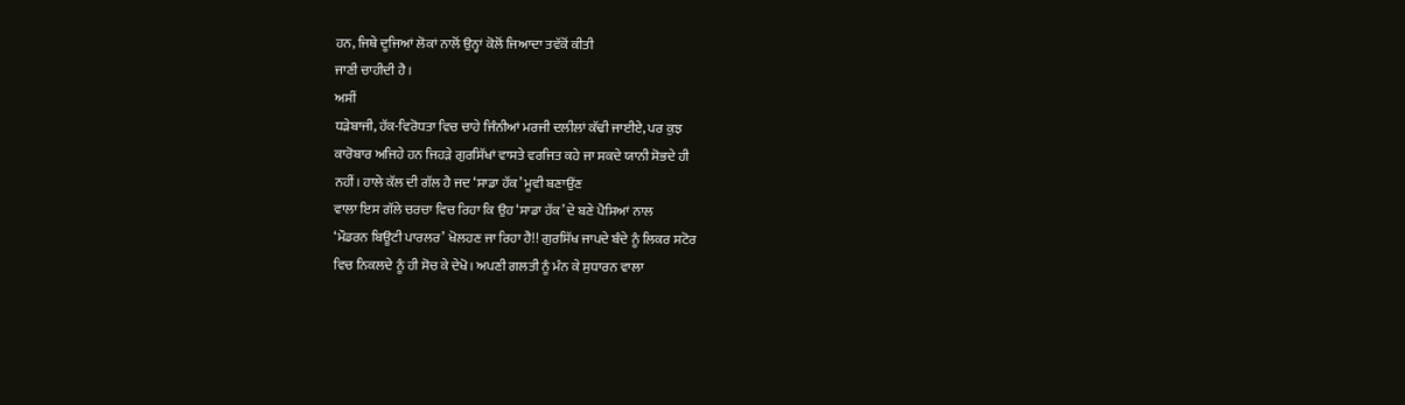ਹਨ, ਜਿਥੇ ਦੂਜਿਆਂ ਲੋਕਾਂ ਨਾਲੋਂ ਉਨ੍ਹਾਂ ਕੋਲੋਂ ਜਿਆਦਾ ਤਵੱਕੋਂ ਕੀਤੀ
ਜਾਣੀ ਚਾਹੀਦੀ ਹੈ।
ਅਸੀਂ
ਧੜੇਬਾਜੀ, ਹੱਕ-ਵਿਰੋਧਤਾ ਵਿਚ ਚਾਹੇ ਜਿੰਨੀਆਂ ਮਰਜੀ ਦਲੀਲਾਂ ਕੱਢੀ ਜਾਈਏ, ਪਰ ਕੁਝ
ਕਾਰੋਬਾਰ ਅਜਿਹੇ ਹਨ ਜਿਹੜੇ ਗੁਰਸਿੱਖਾਂ ਵਾਸਤੇ ਵਰਜਿਤ ਕਹੇ ਜਾ ਸਕਦੇ ਯਾਨੀ ਸੋਭਦੇ ਹੀ
ਨਹੀਂ। ਹਾਲੇ ਕੱਲ ਦੀ ਗੱਲ ਹੈ ਜਦ ‘ਸਾਡਾ ਹੱਕ’ ਮੂਵੀ ਬਣਾਉਂਣ
ਵਾਲਾ ਇਸ ਗੱਲੇ ਚਰਚਾ ਵਿਚ ਰਿਹਾ ਕਿ ਉਹ ‘ਸਾਡਾ ਹੱਕ’ ਦੇ ਬਣੇ ਪੈਸਿਆਂ ਨਾਲ
‘ਮੌਡਰਨ ਬਿਊਟੀ ਪਾਰਲਰ’ ਖੋਲਹਣ ਜਾ ਰਿਹਾ ਹੈ!! ਗੁਰਸਿੱਖ ਜਾਪਦੇ ਬੰਦੇ ਨੂੰ ਲਿਕਰ ਸਟੋਰ
ਵਿਚ ਨਿਕਲਦੇ ਨੂੰ ਹੀ ਸੋਚ ਕੇ ਦੇਖੋ। ਅਪਣੀ ਗਲਤੀ ਨੂੰ ਮੰਨ ਕੇ ਸੁਧਾਰਨ ਵਾਲਾ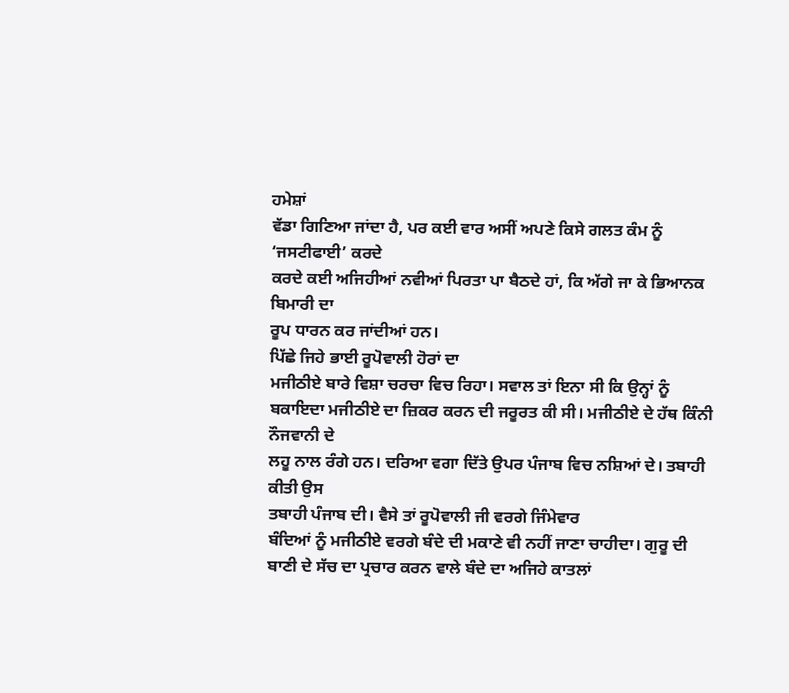ਹਮੇਸ਼ਾਂ
ਵੱਡਾ ਗਿਣਿਆ ਜਾਂਦਾ ਹੈ, ਪਰ ਕਈ ਵਾਰ ਅਸੀਂ ਅਪਣੇ ਕਿਸੇ ਗਲਤ ਕੰਮ ਨੂੰ ‘ਜਸਟੀਫਾਈ’ ਕਰਦੇ
ਕਰਦੇ ਕਈ ਅਜਿਹੀਆਂ ਨਵੀਆਂ ਪਿਰਤਾ ਪਾ ਬੈਠਦੇ ਹਾਂ, ਕਿ ਅੱਗੇ ਜਾ ਕੇ ਭਿਆਨਕ ਬਿਮਾਰੀ ਦਾ
ਰੂਪ ਧਾਰਨ ਕਰ ਜਾਂਦੀਆਂ ਹਨ।
ਪਿੱਛੇ ਜਿਹੇ ਭਾਈ ਰੂਪੋਵਾਲੀ ਹੋਰਾਂ ਦਾ
ਮਜੀਠੀਏ ਬਾਰੇ ਵਿਸ਼ਾ ਚਰਚਾ ਵਿਚ ਰਿਹਾ। ਸਵਾਲ ਤਾਂ ਇਨਾ ਸੀ ਕਿ ਉਨ੍ਹਾਂ ਨੂੰ
ਬਕਾਇਦਾ ਮਜੀਠੀਏ ਦਾ ਜ਼ਿਕਰ ਕਰਨ ਦੀ ਜਰੂਰਤ ਕੀ ਸੀ। ਮਜੀਠੀਏ ਦੇ ਹੱਥ ਕਿੰਨੀ ਨੌਜਵਾਨੀ ਦੇ
ਲਹੂ ਨਾਲ ਰੰਗੇ ਹਨ। ਦਰਿਆ ਵਗਾ ਦਿੱਤੇ ਉਪਰ ਪੰਜਾਬ ਵਿਚ ਨਸ਼ਿਆਂ ਦੇ। ਤਬਾਹੀ ਕੀਤੀ ਉਸ
ਤਬਾਹੀ ਪੰਜਾਬ ਦੀ। ਵੈਸੇ ਤਾਂ ਰੂਪੋਵਾਲੀ ਜੀ ਵਰਗੇ ਜਿੰਮੇਵਾਰ
ਬੰਦਿਆਂ ਨੂੰ ਮਜੀਠੀਏ ਵਰਗੇ ਬੰਦੇ ਦੀ ਮਕਾਣੇ ਵੀ ਨਹੀਂ ਜਾਣਾ ਚਾਹੀਦਾ। ਗੁਰੂ ਦੀ
ਬਾਣੀ ਦੇ ਸੱਚ ਦਾ ਪ੍ਰਚਾਰ ਕਰਨ ਵਾਲੇ ਬੰਦੇ ਦਾ ਅਜਿਹੇ ਕਾਤਲਾਂ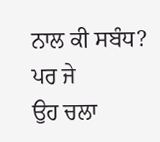ਨਾਲ ਕੀ ਸਬੰਧ? ਪਰ ਜੇ
ਉਹ ਚਲਾ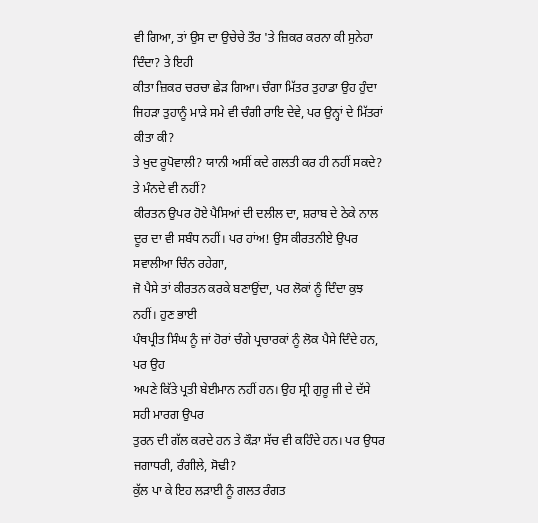ਵੀ ਗਿਆ, ਤਾਂ ਉਸ ਦਾ ਉਚੇਚੇ ਤੌਰ 'ਤੇ ਜ਼ਿਕਰ ਕਰਨਾ ਕੀ ਸੁਨੇਹਾ ਦਿੰਦਾ? ਤੇ ਇਹੀ
ਕੀਤਾ ਜ਼ਿਕਰ ਚਰਚਾ ਛੇੜ ਗਿਆ। ਚੰਗਾ ਮਿੱਤਰ ਤੁਹਾਡਾ ਉਹ ਹੁੰਦਾ
ਜਿਹੜਾ ਤੁਹਾਨੂੰ ਮਾੜੇ ਸਮੇ ਵੀ ਚੰਗੀ ਰਾਇ ਦੇਵੇ, ਪਰ ਉਨ੍ਹਾਂ ਦੇ ਮਿੱਤਰਾਂ ਕੀਤਾ ਕੀ?
ਤੇ ਖੁਦ ਰੂਪੋਵਾਲੀ? ਯਾਨੀ ਅਸੀਂ ਕਦੇ ਗਲਤੀ ਕਰ ਹੀ ਨਹੀਂ ਸਕਦੇ? ਤੇ ਮੰਨਦੇ ਵੀ ਨਹੀਂ?
ਕੀਰਤਨ ਉਪਰ ਹੋਏ ਪੈਸਿਆਂ ਦੀ ਦਲੀਲ ਦਾ, ਸ਼ਰਾਬ ਦੇ ਠੇਕੇ ਨਾਲ
ਦੂਰ ਦਾ ਵੀ ਸਬੰਧ ਨਹੀਂ। ਪਰ ਹਾਂਅ! ਉਸ ਕੀਰਤਨੀਏ ਉਪਰ ਸਵਾਲੀਆ ਚਿੰਨ ਰਹੇਗਾ,
ਜੋ ਪੈਸੇ ਤਾਂ ਕੀਰਤਨ ਕਰਕੇ ਬਣਾਉਂਦਾ, ਪਰ ਲੋਕਾਂ ਨੂੰ ਦਿੰਦਾ ਕੁਝ ਨਹੀਂ। ਹੁਣ ਭਾਈ
ਪੰਥਪ੍ਰੀਤ ਸਿੰਘ ਨੂੰ ਜਾਂ ਹੋਰਾਂ ਚੰਗੇ ਪ੍ਰਚਾਰਕਾਂ ਨੂੰ ਲੋਕ ਪੈਸੇ ਦਿੰਦੇ ਹਨ, ਪਰ ਉਹ
ਅਪਣੇ ਕਿੱਤੇ ਪ੍ਰਤੀ ਬੇਈਮਾਨ ਨਹੀਂ ਹਨ। ਉਹ ਸ੍ਰੀ ਗੁਰੂ ਜੀ ਦੇ ਦੱਸੇ ਸਹੀ ਮਾਰਗ ਉਪਰ
ਤੁਰਨ ਦੀ ਗੱਲ ਕਰਦੇ ਹਨ ਤੇ ਕੌੜਾ ਸੱਚ ਵੀ ਕਹਿੰਦੇ ਹਨ। ਪਰ ਉਧਰ ਜਗਾਧਰੀ, ਰੰਗੀਲੇ, ਸੋਢੀ?
ਕੁੱਲ ਪਾ ਕੇ ਇਹ ਲੜਾਈ ਨੂੰ ਗਲਤ ਰੰਗਤ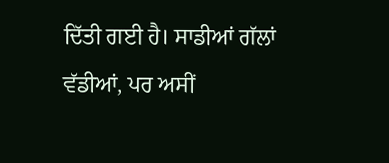ਦਿੱਤੀ ਗਈ ਹੈ। ਸਾਡੀਆਂ ਗੱਲਾਂ ਵੱਡੀਆਂ, ਪਰ ਅਸੀਂ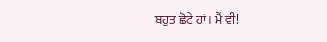ਬਹੁਤ ਛੋਟੇ ਹਾਂ। ਮੈਂ ਵੀ!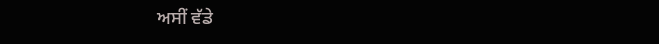ਅਸੀਂ ਵੱਡੇ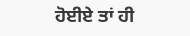ਹੋਈਏ ਤਾਂ ਹੀ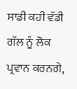ਸਾਡੀ ਕਹੀ ਵੱਡੀ ਗੱਲ ਨੂੰ ਲੋਕ ਪ੍ਰਵਾਨ ਕਰਨਗੇ,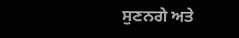ਸੁਣਨਗੇ ਅਤੇ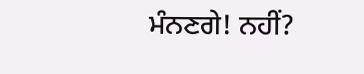ਮੰਨਣਗੇ! ਨਹੀਂ?